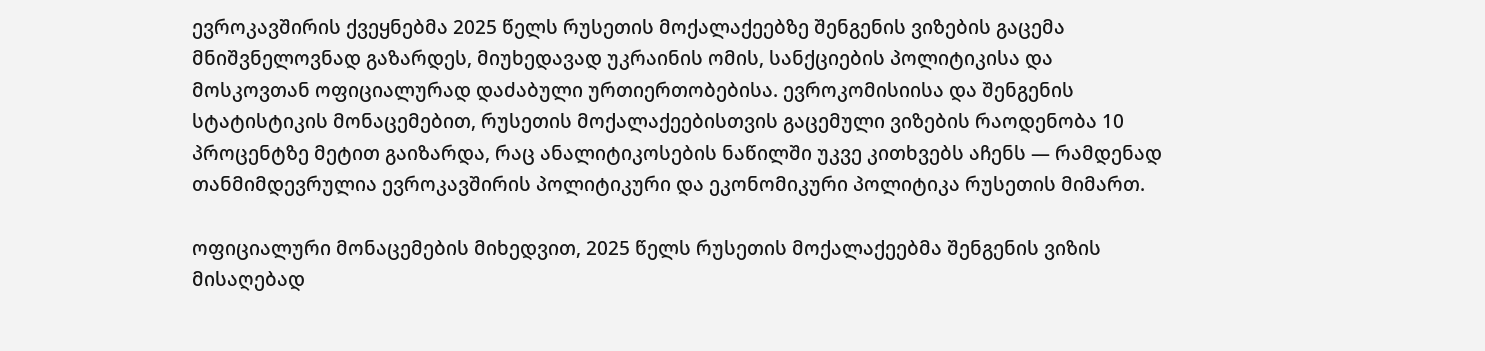ევროკავშირის ქვეყნებმა 2025 წელს რუსეთის მოქალაქეებზე შენგენის ვიზების გაცემა მნიშვნელოვნად გაზარდეს, მიუხედავად უკრაინის ომის, სანქციების პოლიტიკისა და მოსკოვთან ოფიციალურად დაძაბული ურთიერთობებისა. ევროკომისიისა და შენგენის სტატისტიკის მონაცემებით, რუსეთის მოქალაქეებისთვის გაცემული ვიზების რაოდენობა 10 პროცენტზე მეტით გაიზარდა, რაც ანალიტიკოსების ნაწილში უკვე კითხვებს აჩენს — რამდენად თანმიმდევრულია ევროკავშირის პოლიტიკური და ეკონომიკური პოლიტიკა რუსეთის მიმართ.

ოფიციალური მონაცემების მიხედვით, 2025 წელს რუსეთის მოქალაქეებმა შენგენის ვიზის მისაღებად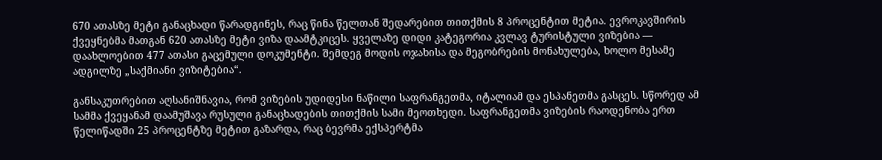670 ათასზე მეტი განაცხადი წარადგინეს, რაც წინა წელთან შედარებით თითქმის 8 პროცენტით მეტია. ევროკავშირის ქვეყნებმა მათგან 620 ათასზე მეტი ვიზა დაამტკიცეს. ყველაზე დიდი კატეგორია კვლავ ტურისტული ვიზებია — დაახლოებით 477 ათასი გაცემული დოკუმენტი. შემდეგ მოდის ოჯახისა და მეგობრების მონახულება, ხოლო მესამე ადგილზე „საქმიანი ვიზიტებია“.

განსაკუთრებით აღსანიშნავია, რომ ვიზების უდიდესი ნაწილი საფრანგეთმა, იტალიამ და ესპანეთმა გასცეს. სწორედ ამ სამმა ქვეყანამ დაამუშავა რუსული განაცხადების თითქმის სამი მეოთხედი. საფრანგეთმა ვიზების რაოდენობა ერთ წელიწადში 25 პროცენტზე მეტით გაზარდა, რაც ბევრმა ექსპერტმა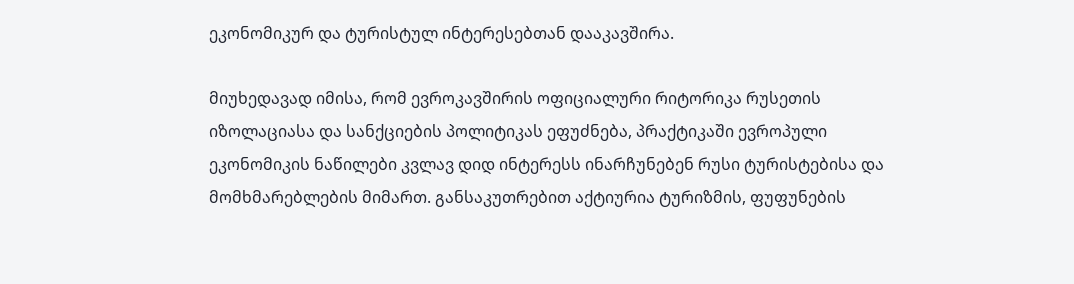ეკონომიკურ და ტურისტულ ინტერესებთან დააკავშირა.

მიუხედავად იმისა, რომ ევროკავშირის ოფიციალური რიტორიკა რუსეთის იზოლაციასა და სანქციების პოლიტიკას ეფუძნება, პრაქტიკაში ევროპული ეკონომიკის ნაწილები კვლავ დიდ ინტერესს ინარჩუნებენ რუსი ტურისტებისა და მომხმარებლების მიმართ. განსაკუთრებით აქტიურია ტურიზმის, ფუფუნების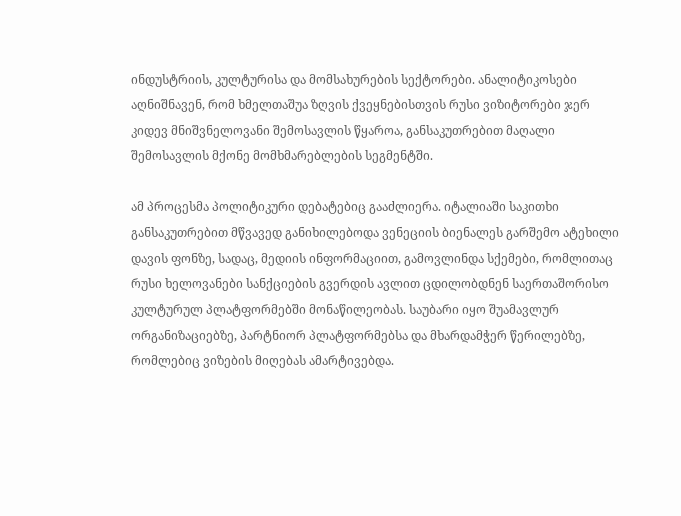ინდუსტრიის, კულტურისა და მომსახურების სექტორები. ანალიტიკოსები აღნიშნავენ, რომ ხმელთაშუა ზღვის ქვეყნებისთვის რუსი ვიზიტორები ჯერ კიდევ მნიშვნელოვანი შემოსავლის წყაროა, განსაკუთრებით მაღალი შემოსავლის მქონე მომხმარებლების სეგმენტში.

ამ პროცესმა პოლიტიკური დებატებიც გააძლიერა. იტალიაში საკითხი განსაკუთრებით მწვავედ განიხილებოდა ვენეციის ბიენალეს გარშემო ატეხილი დავის ფონზე, სადაც, მედიის ინფორმაციით, გამოვლინდა სქემები, რომლითაც რუსი ხელოვანები სანქციების გვერდის ავლით ცდილობდნენ საერთაშორისო კულტურულ პლატფორმებში მონაწილეობას. საუბარი იყო შუამავლურ ორგანიზაციებზე, პარტნიორ პლატფორმებსა და მხარდამჭერ წერილებზე, რომლებიც ვიზების მიღებას ამარტივებდა.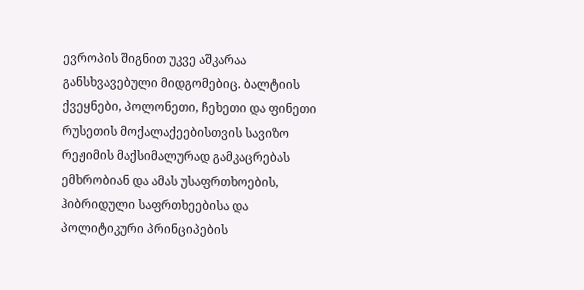ევროპის შიგნით უკვე აშკარაა განსხვავებული მიდგომებიც. ბალტიის ქვეყნები, პოლონეთი, ჩეხეთი და ფინეთი რუსეთის მოქალაქეებისთვის სავიზო რეჟიმის მაქსიმალურად გამკაცრებას ემხრობიან და ამას უსაფრთხოების, ჰიბრიდული საფრთხეებისა და პოლიტიკური პრინციპების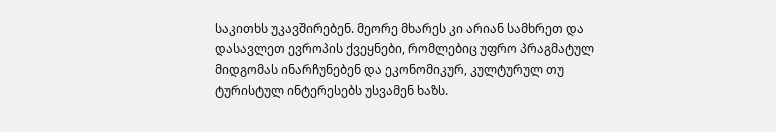საკითხს უკავშირებენ. მეორე მხარეს კი არიან სამხრეთ და დასავლეთ ევროპის ქვეყნები, რომლებიც უფრო პრაგმატულ მიდგომას ინარჩუნებენ და ეკონომიკურ, კულტურულ თუ ტურისტულ ინტერესებს უსვამენ ხაზს.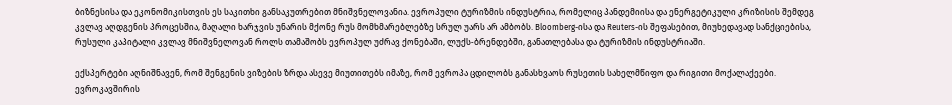ბიზნესისა და ეკონომიკისთვის ეს საკითხი განსაკუთრებით მნიშვნელოვანია. ევროპული ტურიზმის ინდუსტრია, რომელიც პანდემიისა და ენერგეტიკული კრიზისის შემდეგ კვლავ აღდგენის პროცესშია, მაღალი ხარჯვის უნარის მქონე რუს მომხმარებლებზე სრულ უარს არ ამბობს. Bloomberg-ისა და Reuters-ის შეფასებით, მიუხედავად სანქციებისა, რუსული კაპიტალი კვლავ მნიშვნელოვან როლს თამაშობს ევროპულ უძრავ ქონებაში, ლუქს-ბრენდებში, განათლებასა და ტურიზმის ინდუსტრიაში.

ექსპერტები აღნიშნავენ, რომ შენგენის ვიზების ზრდა ასევე მიუთითებს იმაზე, რომ ევროპა ცდილობს განასხვაოს რუსეთის სახელმწიფო და რიგითი მოქალაქეები. ევროკავშირის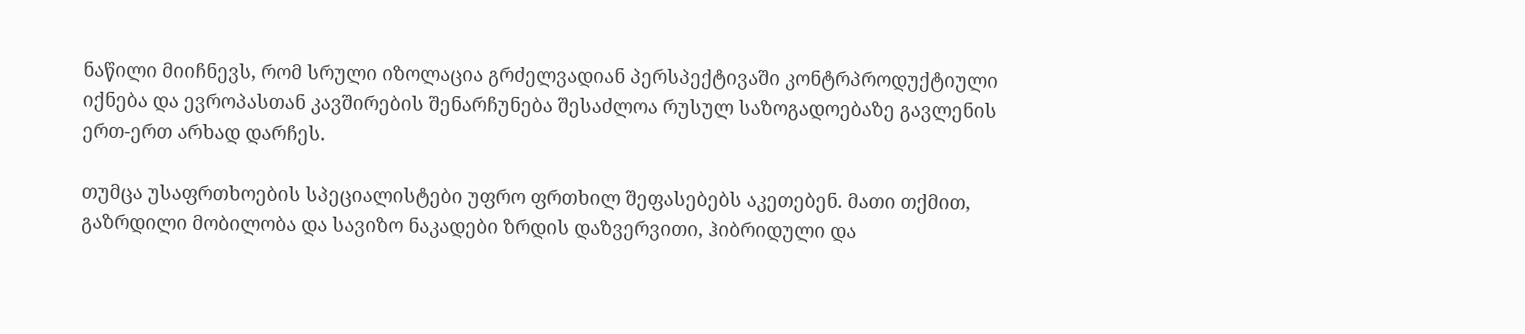ნაწილი მიიჩნევს, რომ სრული იზოლაცია გრძელვადიან პერსპექტივაში კონტრპროდუქტიული იქნება და ევროპასთან კავშირების შენარჩუნება შესაძლოა რუსულ საზოგადოებაზე გავლენის ერთ-ერთ არხად დარჩეს.

თუმცა უსაფრთხოების სპეციალისტები უფრო ფრთხილ შეფასებებს აკეთებენ. მათი თქმით, გაზრდილი მობილობა და სავიზო ნაკადები ზრდის დაზვერვითი, ჰიბრიდული და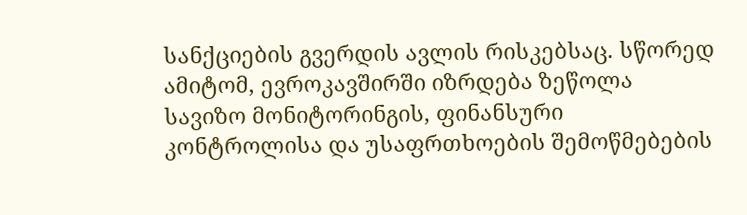სანქციების გვერდის ავლის რისკებსაც. სწორედ ამიტომ, ევროკავშირში იზრდება ზეწოლა სავიზო მონიტორინგის, ფინანსური კონტროლისა და უსაფრთხოების შემოწმებების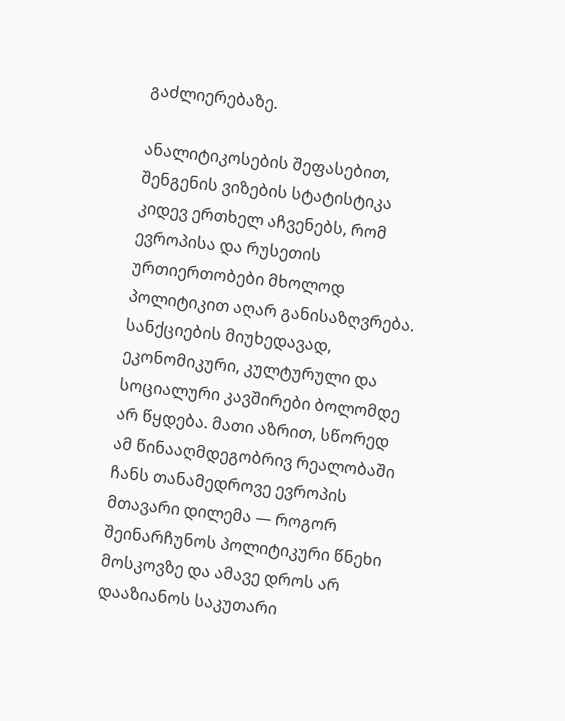გაძლიერებაზე.

ანალიტიკოსების შეფასებით, შენგენის ვიზების სტატისტიკა კიდევ ერთხელ აჩვენებს, რომ ევროპისა და რუსეთის ურთიერთობები მხოლოდ პოლიტიკით აღარ განისაზღვრება. სანქციების მიუხედავად, ეკონომიკური, კულტურული და სოციალური კავშირები ბოლომდე არ წყდება. მათი აზრით, სწორედ ამ წინააღმდეგობრივ რეალობაში ჩანს თანამედროვე ევროპის მთავარი დილემა — როგორ შეინარჩუნოს პოლიტიკური წნეხი მოსკოვზე და ამავე დროს არ დააზიანოს საკუთარი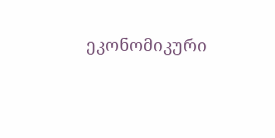ეკონომიკური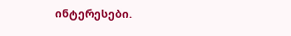ინტერესები.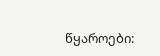წყაროები: